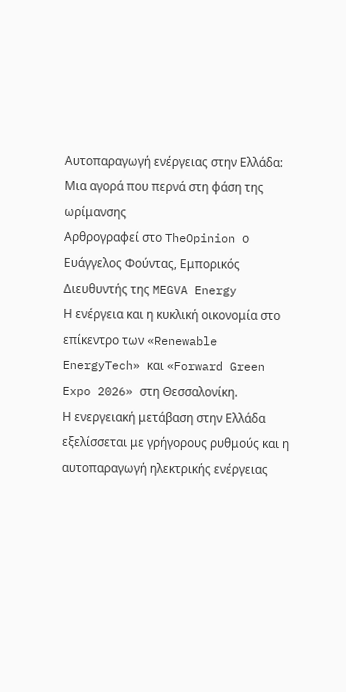Αυτοπαραγωγή ενέργειας στην Ελλάδα: Μια αγορά που περνά στη φάση της ωρίμανσης
Αρθρογραφεί στο TheOpinion ο Ευάγγελος Φούντας, Εμπορικός Διευθυντής της MEGVA Energy
Η ενέργεια και η κυκλική οικονομία στο επίκεντρο των «Renewable EnergyTech» και «Forward Green Expo 2026» στη Θεσσαλονίκη.
Η ενεργειακή μετάβαση στην Ελλάδα εξελίσσεται με γρήγορους ρυθμούς και η αυτοπαραγωγή ηλεκτρικής ενέργειας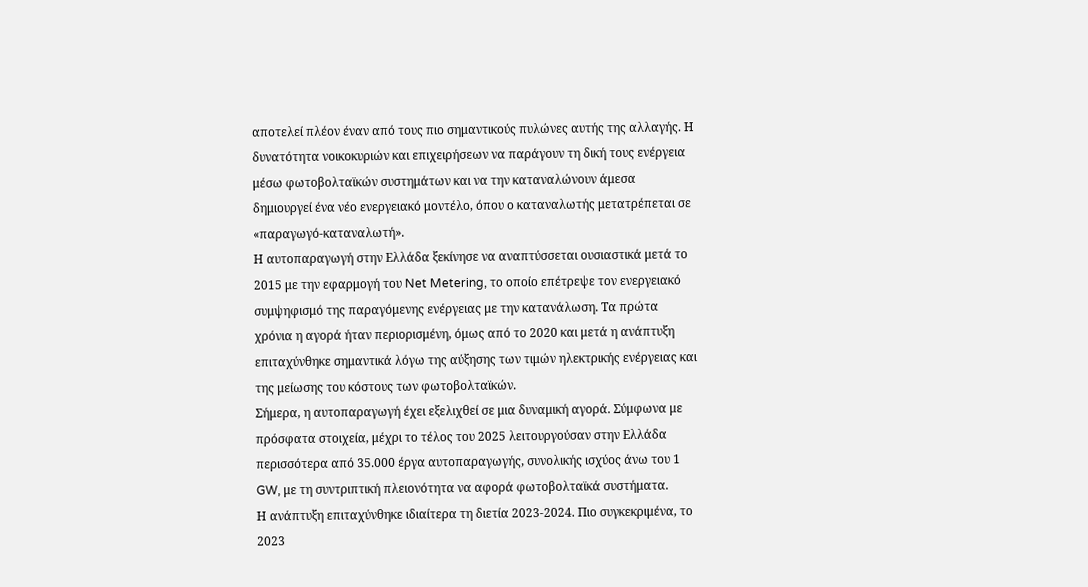αποτελεί πλέον έναν από τους πιο σημαντικούς πυλώνες αυτής της αλλαγής. Η δυνατότητα νοικοκυριών και επιχειρήσεων να παράγουν τη δική τους ενέργεια μέσω φωτοβολταϊκών συστημάτων και να την καταναλώνουν άμεσα δημιουργεί ένα νέο ενεργειακό μοντέλο, όπου ο καταναλωτής μετατρέπεται σε «παραγωγό-καταναλωτή».
Η αυτοπαραγωγή στην Ελλάδα ξεκίνησε να αναπτύσσεται ουσιαστικά μετά το 2015 με την εφαρμογή του Net Metering, το οποίο επέτρεψε τον ενεργειακό συμψηφισμό της παραγόμενης ενέργειας με την κατανάλωση. Τα πρώτα χρόνια η αγορά ήταν περιορισμένη, όμως από το 2020 και μετά η ανάπτυξη επιταχύνθηκε σημαντικά λόγω της αύξησης των τιμών ηλεκτρικής ενέργειας και της μείωσης του κόστους των φωτοβολταϊκών.
Σήμερα, η αυτοπαραγωγή έχει εξελιχθεί σε μια δυναμική αγορά. Σύμφωνα με πρόσφατα στοιχεία, μέχρι το τέλος του 2025 λειτουργούσαν στην Ελλάδα περισσότερα από 35.000 έργα αυτοπαραγωγής, συνολικής ισχύος άνω του 1 GW, με τη συντριπτική πλειονότητα να αφορά φωτοβολταϊκά συστήματα.
Η ανάπτυξη επιταχύνθηκε ιδιαίτερα τη διετία 2023-2024. Πιο συγκεκριμένα, το 2023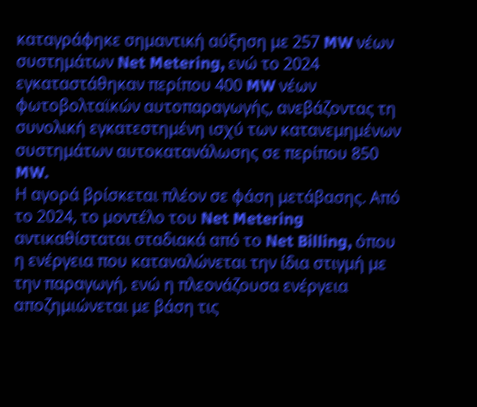καταγράφηκε σημαντική αύξηση με 257 MW νέων συστημάτων Net Metering, ενώ το 2024 εγκαταστάθηκαν περίπου 400 MW νέων φωτοβολταϊκών αυτοπαραγωγής, ανεβάζοντας τη συνολική εγκατεστημένη ισχύ των κατανεμημένων συστημάτων αυτοκατανάλωσης σε περίπου 850 MW.
Η αγορά βρίσκεται πλέον σε φάση μετάβασης. Από το 2024, το μοντέλο του Net Metering αντικαθίσταται σταδιακά από το Net Billing, όπου η ενέργεια που καταναλώνεται την ίδια στιγμή με την παραγωγή, ενώ η πλεονάζουσα ενέργεια αποζημιώνεται με βάση τις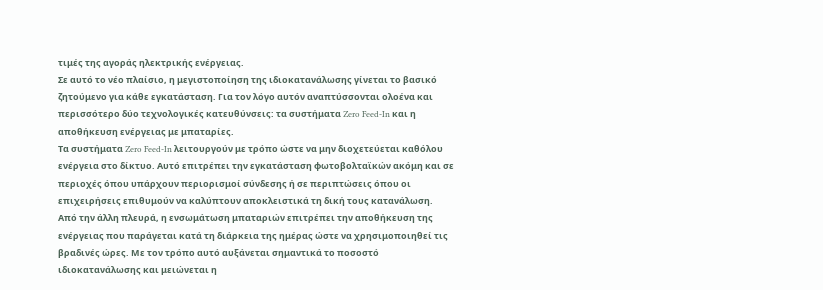τιμές της αγοράς ηλεκτρικής ενέργειας.
Σε αυτό το νέο πλαίσιο, η μεγιστοποίηση της ιδιοκατανάλωσης γίνεται το βασικό ζητούμενο για κάθε εγκατάσταση. Για τον λόγο αυτόν αναπτύσσονται ολοένα και περισσότερο δύο τεχνολογικές κατευθύνσεις: τα συστήματα Zero Feed-In και η αποθήκευση ενέργειας με μπαταρίες.
Τα συστήματα Zero Feed-In λειτουργούν με τρόπο ώστε να μην διοχετεύεται καθόλου ενέργεια στο δίκτυο. Αυτό επιτρέπει την εγκατάσταση φωτοβολταϊκών ακόμη και σε περιοχές όπου υπάρχουν περιορισμοί σύνδεσης ή σε περιπτώσεις όπου οι επιχειρήσεις επιθυμούν να καλύπτουν αποκλειστικά τη δική τους κατανάλωση.
Από την άλλη πλευρά, η ενσωμάτωση μπαταριών επιτρέπει την αποθήκευση της ενέργειας που παράγεται κατά τη διάρκεια της ημέρας ώστε να χρησιμοποιηθεί τις βραδινές ώρες. Με τον τρόπο αυτό αυξάνεται σημαντικά το ποσοστό ιδιοκατανάλωσης και μειώνεται η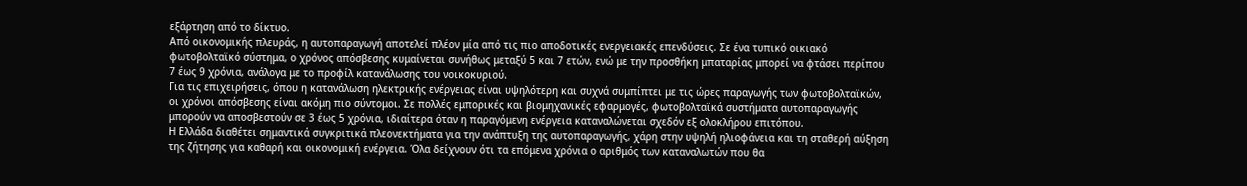εξάρτηση από το δίκτυο.
Από οικονομικής πλευράς, η αυτοπαραγωγή αποτελεί πλέον μία από τις πιο αποδοτικές ενεργειακές επενδύσεις. Σε ένα τυπικό οικιακό φωτοβολταϊκό σύστημα, ο χρόνος απόσβεσης κυμαίνεται συνήθως μεταξύ 5 και 7 ετών, ενώ με την προσθήκη μπαταρίας μπορεί να φτάσει περίπου 7 έως 9 χρόνια, ανάλογα με το προφίλ κατανάλωσης του νοικοκυριού.
Για τις επιχειρήσεις, όπου η κατανάλωση ηλεκτρικής ενέργειας είναι υψηλότερη και συχνά συμπίπτει με τις ώρες παραγωγής των φωτοβολταϊκών, οι χρόνοι απόσβεσης είναι ακόμη πιο σύντομοι. Σε πολλές εμπορικές και βιομηχανικές εφαρμογές, φωτοβολταϊκά συστήματα αυτοπαραγωγής μπορούν να αποσβεστούν σε 3 έως 5 χρόνια, ιδιαίτερα όταν η παραγόμενη ενέργεια καταναλώνεται σχεδόν εξ ολοκλήρου επιτόπου.
Η Ελλάδα διαθέτει σημαντικά συγκριτικά πλεονεκτήματα για την ανάπτυξη της αυτοπαραγωγής, χάρη στην υψηλή ηλιοφάνεια και τη σταθερή αύξηση της ζήτησης για καθαρή και οικονομική ενέργεια. Όλα δείχνουν ότι τα επόμενα χρόνια ο αριθμός των καταναλωτών που θα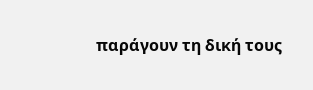παράγουν τη δική τους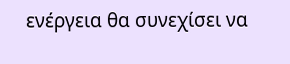ενέργεια θα συνεχίσει να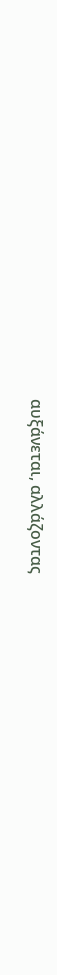αυξάνεται, αλλάζοντας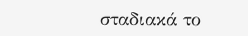σταδιακά το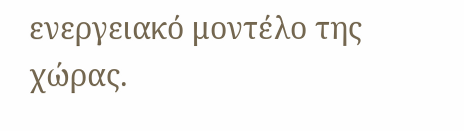ενεργειακό μοντέλο της χώρας.